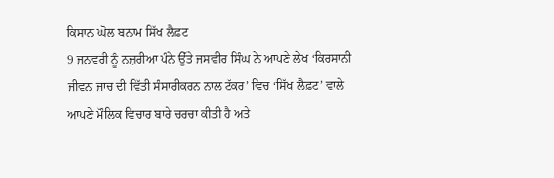ਕਿਸਾਨ ਘੋਲ ਬਨਾਮ ਸਿੱਖ ਲੈਫ਼ਟ
9 ਜਨਵਰੀ ਨੂੰ ਨਜ਼ਰੀਆ ਪੰਨੇ ਉੱਤੇ ਜਸਵੀਰ ਸਿੰਘ ਨੇ ਆਪਣੇ ਲੇਖ ‘ਕਿਰਸਾਨੀ ਜੀਵਨ ਜਾਚ ਦੀ ਵਿੱਤੀ ਸੰਸਾਰੀਕਰਨ ਨਾਲ ਟੱਕਰ’ ਵਿਚ ‘ਸਿੱਖ ਲੈਫ਼ਟ’ ਵਾਲੇ ਆਪਣੇ ਮੌਲਿਕ ਵਿਚਾਰ ਬਾਰੇ ਚਰਚਾ ਕੀਤੀ ਹੈ ਅਤੇ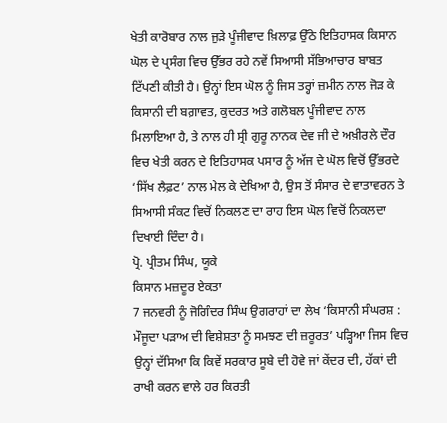ਖੇਤੀ ਕਾਰੋਬਾਰ ਨਾਲ ਜੁੜੇ ਪੂੰਜੀਵਾਦ ਖ਼ਿਲਾਫ਼ ਉੱਠੇ ਇਤਿਹਾਸਕ ਕਿਸਾਨ ਘੋਲ ਦੇ ਪ੍ਰਸੰਗ ਵਿਚ ਉੱਭਰ ਰਹੇ ਨਵੇਂ ਸਿਆਸੀ ਸੱਭਿਆਚਾਰ ਬਾਬਤ ਟਿੱਪਣੀ ਕੀਤੀ ਹੈ। ਉਨ੍ਹਾਂ ਇਸ ਘੋਲ ਨੂੰ ਜਿਸ ਤਰ੍ਹਾਂ ਜ਼ਮੀਨ ਨਾਲ ਜੋੜ ਕੇ ਕਿਸਾਨੀ ਦੀ ਬਗ਼ਾਵਤ, ਕੁਦਰਤ ਅਤੇ ਗਲੋਬਲ ਪੂੰਜੀਵਾਦ ਨਾਲ ਮਿਲਾਇਆ ਹੈ, ਤੇ ਨਾਲ ਹੀ ਸ੍ਰੀ ਗੁਰੂ ਨਾਨਕ ਦੇਵ ਜੀ ਦੇ ਅਖ਼ੀਰਲੇ ਦੌਰ ਵਿਚ ਖੇਤੀ ਕਰਨ ਦੇ ਇਤਿਹਾਸਕ ਪਸਾਰ ਨੂੰ ਅੱਜ ਦੇ ਘੋਲ ਵਿਚੋਂ ਉੱਭਰਦੇ ‘ਸਿੱਖ ਲੈਫ਼ਟ’ ਨਾਲ ਮੇਲ ਕੇ ਦੇਖਿਆ ਹੈ, ਉਸ ਤੋਂ ਸੰਸਾਰ ਦੇ ਵਾਤਾਵਰਨ ਤੇ ਸਿਆਸੀ ਸੰਕਟ ਵਿਚੋਂ ਨਿਕਲਣ ਦਾ ਰਾਹ ਇਸ ਘੋਲ ਵਿਚੋਂ ਨਿਕਲਦਾ ਦਿਖਾਈ ਦਿੰਦਾ ਹੈ।
ਪ੍ਰੋ. ਪ੍ਰੀਤਮ ਸਿੰਘ, ਯੂਕੇ
ਕਿਸਾਨ ਮਜ਼ਦੂਰ ਏਕਤਾ
7 ਜਨਵਰੀ ਨੂੰ ਜੋਗਿੰਦਰ ਸਿੰਘ ਉਗਰਾਹਾਂ ਦਾ ਲੇਖ ‘ਕਿਸਾਨੀ ਸੰਘਰਸ਼ : ਮੌਜੂਦਾ ਪੜਾਅ ਦੀ ਵਿਸ਼ੇਸ਼ਤਾ ਨੂੰ ਸਮਝਣ ਦੀ ਜ਼ਰੂਰਤ’ ਪੜ੍ਹਿਆ ਜਿਸ ਵਿਚ ਉਨ੍ਹਾਂ ਦੱਸਿਆ ਕਿ ਕਿਵੇਂ ਸਰਕਾਰ ਸੂਬੇ ਦੀ ਹੋਵੇ ਜਾਂ ਕੇਂਦਰ ਦੀ, ਹੱਕਾਂ ਦੀ ਰਾਖੀ ਕਰਨ ਵਾਲੇ ਹਰ ਕਿਰਤੀ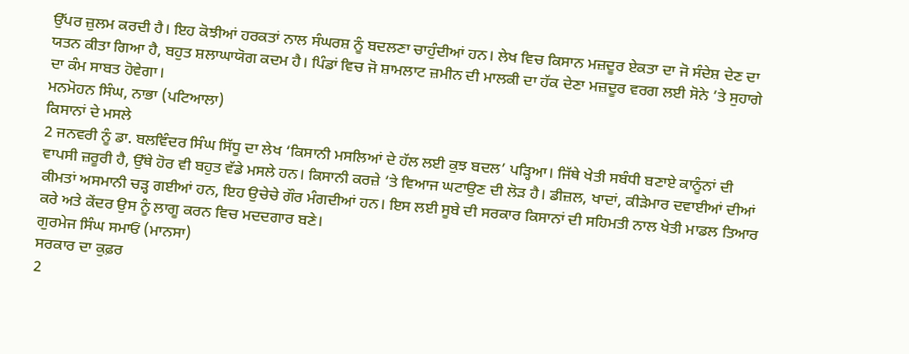ਉੱਪਰ ਜ਼ੁਲਮ ਕਰਦੀ ਹੈ। ਇਹ ਕੋਝੀਆਂ ਹਰਕਤਾਂ ਨਾਲ ਸੰਘਰਸ਼ ਨੂੰ ਬਦਲਣਾ ਚਾਹੁੰਦੀਆਂ ਹਨ। ਲੇਖ ਵਿਚ ਕਿਸਾਨ ਮਜ਼ਦੂਰ ਏਕਤਾ ਦਾ ਜੋ ਸੰਦੇਸ਼ ਦੇਣ ਦਾ ਯਤਨ ਕੀਤਾ ਗਿਆ ਹੈ, ਬਹੁਤ ਸ਼ਲਾਘਾਯੋਗ ਕਦਮ ਹੈ। ਪਿੰਡਾਂ ਵਿਚ ਜੋ ਸ਼ਾਮਲਾਟ ਜ਼ਮੀਨ ਦੀ ਮਾਲਕੀ ਦਾ ਹੱਕ ਦੇਣਾ ਮਜ਼ਦੂਰ ਵਰਗ ਲਈ ਸੋਨੇ ’ਤੇ ਸੁਹਾਗੇ ਦਾ ਕੰਮ ਸਾਬਤ ਹੋਵੇਗਾ।
ਮਨਮੋਹਨ ਸਿੰਘ, ਨਾਭਾ (ਪਟਿਆਲਾ)
ਕਿਸਾਨਾਂ ਦੇ ਮਸਲੇ
2 ਜਨਵਰੀ ਨੂੰ ਡਾ. ਬਲਵਿੰਦਰ ਸਿੰਘ ਸਿੱਧੂ ਦਾ ਲੇਖ ‘ਕਿਸਾਨੀ ਮਸਲਿਆਂ ਦੇ ਹੱਲ ਲਈ ਕੁਝ ਬਦਲ’ ਪੜ੍ਹਿਆ। ਜਿੱਥੇ ਖੇਤੀ ਸਬੰਧੀ ਬਣਾਏ ਕਾਨੂੰਨਾਂ ਦੀ ਵਾਪਸੀ ਜ਼ਰੂਰੀ ਹੈ, ਉੱਥੇ ਹੋਰ ਵੀ ਬਹੁਤ ਵੱਡੇ ਮਸਲੇ ਹਨ। ਕਿਸਾਨੀ ਕਰਜ਼ੇ ’ਤੇ ਵਿਆਜ ਘਟਾਉਣ ਦੀ ਲੋੜ ਹੈ। ਡੀਜ਼ਲ, ਖਾਦਾਂ, ਕੀੜੇਮਾਰ ਦਵਾਈਆਂ ਦੀਆਂ ਕੀਮਤਾਂ ਅਸਮਾਨੀ ਚੜ੍ਹ ਗਈਆਂ ਹਨ, ਇਹ ਉਚੇਚੇ ਗੌਰ ਮੰਗਦੀਆਂ ਹਨ। ਇਸ ਲਈ ਸੂਬੇ ਦੀ ਸਰਕਾਰ ਕਿਸਾਨਾਂ ਦੀ ਸਹਿਮਤੀ ਨਾਲ ਖੇਤੀ ਮਾਡਲ ਤਿਆਰ ਕਰੇ ਅਤੇ ਕੇਂਦਰ ਉਸ ਨੂੰ ਲਾਗੂ ਕਰਨ ਵਿਚ ਮਦਦਗਾਰ ਬਣੇ।
ਗੁਰਮੇਜ ਸਿੰਘ ਸਮਾਓਂ (ਮਾਨਸਾ)
ਸਰਕਾਰ ਦਾ ਕੁਫ਼ਰ
2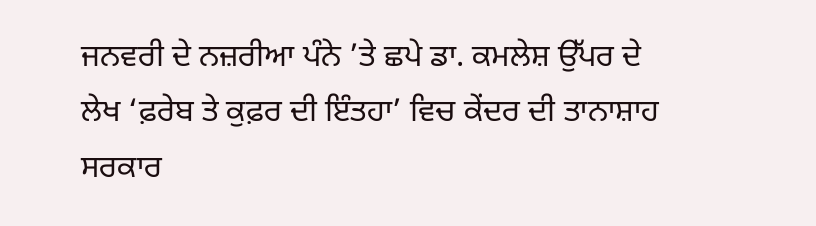ਜਨਵਰੀ ਦੇ ਨਜ਼ਰੀਆ ਪੰਨੇ ’ਤੇ ਛਪੇ ਡਾ. ਕਮਲੇਸ਼ ਉੱਪਰ ਦੇ ਲੇਖ ‘ਫ਼ਰੇਬ ਤੇ ਕੁਫ਼ਰ ਦੀ ਇੰਤਹਾ’ ਵਿਚ ਕੇਂਦਰ ਦੀ ਤਾਨਾਸ਼ਾਹ ਸਰਕਾਰ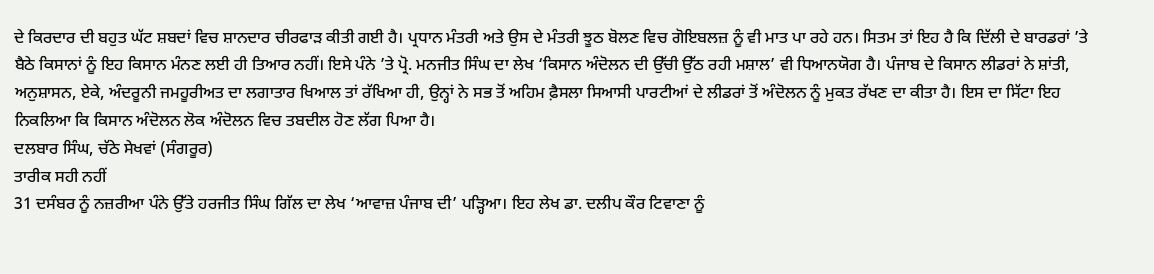ਦੇ ਕਿਰਦਾਰ ਦੀ ਬਹੁਤ ਘੱਟ ਸ਼ਬਦਾਂ ਵਿਚ ਸ਼ਾਨਦਾਰ ਚੀਰਫਾੜ ਕੀਤੀ ਗਈ ਹੈ। ਪ੍ਰਧਾਨ ਮੰਤਰੀ ਅਤੇ ਉਸ ਦੇ ਮੰਤਰੀ ਝੂਠ ਬੋਲਣ ਵਿਚ ਗੋਇਬਲਜ਼ ਨੂੰ ਵੀ ਮਾਤ ਪਾ ਰਹੇ ਹਨ। ਸਿਤਮ ਤਾਂ ਇਹ ਹੈ ਕਿ ਦਿੱਲੀ ਦੇ ਬਾਰਡਰਾਂ ’ਤੇ ਬੈਠੇ ਕਿਸਾਨਾਂ ਨੂੰ ਇਹ ਕਿਸਾਨ ਮੰਨਣ ਲਈ ਹੀ ਤਿਆਰ ਨਹੀਂ। ਇਸੇ ਪੰਨੇ ’ਤੇ ਪ੍ਰੋ. ਮਨਜੀਤ ਸਿੰਘ ਦਾ ਲੇਖ ‘ਕਿਸਾਨ ਅੰਦੋਲਨ ਦੀ ਉੱਚੀ ਉੱਠ ਰਹੀ ਮਸ਼ਾਲ’ ਵੀ ਧਿਆਨਯੋਗ ਹੈ। ਪੰਜਾਬ ਦੇ ਕਿਸਾਨ ਲੀਡਰਾਂ ਨੇ ਸ਼ਾਂਤੀ, ਅਨੁਸ਼ਾਸਨ, ਏਕੇ, ਅੰਦਰੂਨੀ ਜਮਹੂਰੀਅਤ ਦਾ ਲਗਾਤਾਰ ਖਿਆਲ ਤਾਂ ਰੱਖਿਆ ਹੀ, ਉਨ੍ਹਾਂ ਨੇ ਸਭ ਤੋਂ ਅਹਿਮ ਫ਼ੈਸਲਾ ਸਿਆਸੀ ਪਾਰਟੀਆਂ ਦੇ ਲੀਡਰਾਂ ਤੋਂ ਅੰਦੋਲਨ ਨੂੰ ਮੁਕਤ ਰੱਖਣ ਦਾ ਕੀਤਾ ਹੈ। ਇਸ ਦਾ ਸਿੱਟਾ ਇਹ ਨਿਕਲਿਆ ਕਿ ਕਿਸਾਨ ਅੰਦੋਲਨ ਲੋਕ ਅੰਦੋਲਨ ਵਿਚ ਤਬਦੀਲ ਹੋਣ ਲੱਗ ਪਿਆ ਹੈ।
ਦਲਬਾਰ ਸਿੰਘ, ਚੱਠੇ ਸੇਖਵਾਂ (ਸੰਗਰੂਰ)
ਤਾਰੀਕ ਸਹੀ ਨਹੀਂ
31 ਦਸੰਬਰ ਨੂੰ ਨਜ਼ਰੀਆ ਪੰਨੇ ਉੱਤੇ ਹਰਜੀਤ ਸਿੰਘ ਗਿੱਲ ਦਾ ਲੇਖ ‘ਆਵਾਜ਼ ਪੰਜਾਬ ਦੀ’ ਪੜ੍ਹਿਆ। ਇਹ ਲੇਖ ਡਾ. ਦਲੀਪ ਕੌਰ ਟਿਵਾਣਾ ਨੂੰ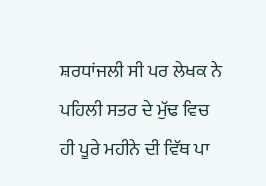ਸ਼ਰਧਾਂਜਲੀ ਸੀ ਪਰ ਲੇਖਕ ਨੇ ਪਹਿਲੀ ਸਤਰ ਦੇ ਮੁੱਢ ਵਿਚ ਹੀ ਪੂਰੇ ਮਹੀਨੇ ਦੀ ਵਿੱਥ ਪਾ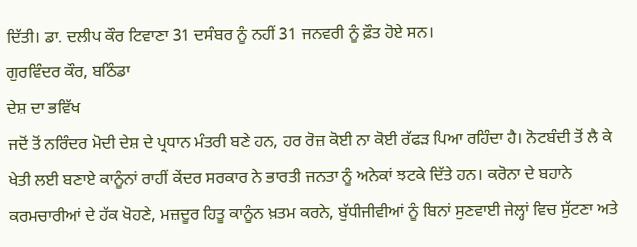ਦਿੱਤੀ। ਡਾ. ਦਲੀਪ ਕੌਰ ਟਿਵਾਣਾ 31 ਦਸੰਬਰ ਨੂੰ ਨਹੀਂ 31 ਜਨਵਰੀ ਨੂੰ ਫ਼ੌਤ ਹੋਏ ਸਨ।
ਗੁਰਵਿੰਦਰ ਕੌਰ, ਬਠਿੰਡਾ
ਦੇਸ਼ ਦਾ ਭਵਿੱਖ
ਜਦੋਂ ਤੋਂ ਨਰਿੰਦਰ ਮੋਦੀ ਦੇਸ਼ ਦੇ ਪ੍ਰਧਾਨ ਮੰਤਰੀ ਬਣੇ ਹਨ, ਹਰ ਰੋਜ਼ ਕੋਈ ਨਾ ਕੋਈ ਰੱਫੜ ਪਿਆ ਰਹਿੰਦਾ ਹੈ। ਨੋਟਬੰਦੀ ਤੋਂ ਲੈ ਕੇ ਖੇਤੀ ਲਈ ਬਣਾਏ ਕਾਨੂੰਨਾਂ ਰਾਹੀਂ ਕੇਂਦਰ ਸਰਕਾਰ ਨੇ ਭਾਰਤੀ ਜਨਤਾ ਨੂੰ ਅਨੇਕਾਂ ਝਟਕੇ ਦਿੱਤੇ ਹਨ। ਕਰੋਨਾ ਦੇ ਬਹਾਨੇ ਕਰਮਚਾਰੀਆਂ ਦੇ ਹੱਕ ਖੋਹਣੇ, ਮਜ਼ਦੂਰ ਹਿਤੂ ਕਾਨੂੰਨ ਖ਼ਤਮ ਕਰਨੇ, ਬੁੱਧੀਜੀਵੀਆਂ ਨੂੰ ਬਿਨਾਂ ਸੁਣਵਾਈ ਜੇਲ੍ਹਾਂ ਵਿਚ ਸੁੱਟਣਾ ਅਤੇ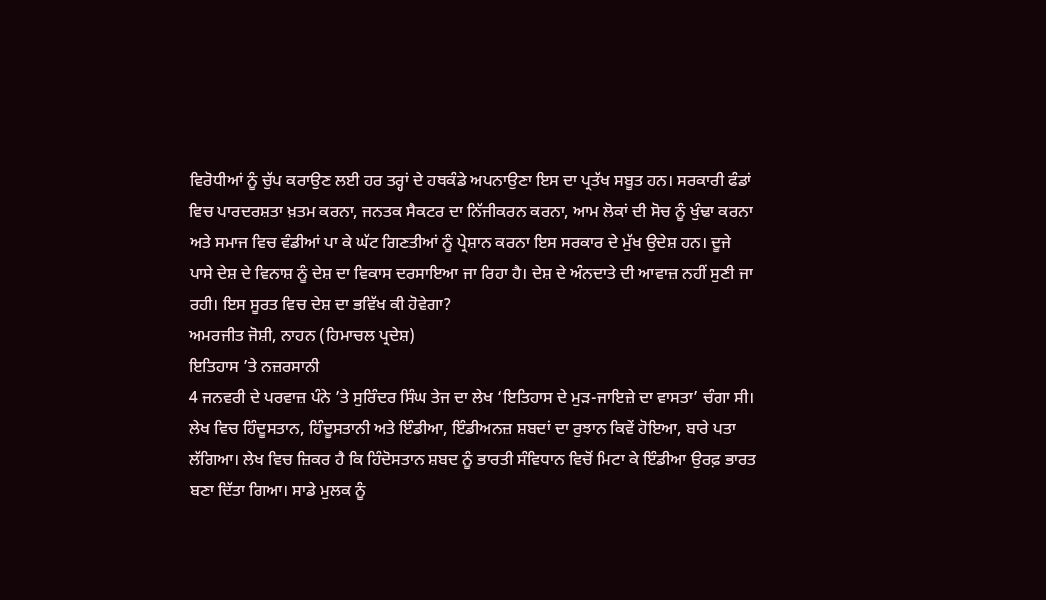ਵਿਰੋਧੀਆਂ ਨੂੰ ਚੁੱਪ ਕਰਾਉਣ ਲਈ ਹਰ ਤਰ੍ਹਾਂ ਦੇ ਹਥਕੰਡੇ ਅਪਨਾਉਣਾ ਇਸ ਦਾ ਪ੍ਰਤੱਖ ਸਬੂਤ ਹਨ। ਸਰਕਾਰੀ ਫੰਡਾਂ ਵਿਚ ਪਾਰਦਰਸ਼ਤਾ ਖ਼ਤਮ ਕਰਨਾ, ਜਨਤਕ ਸੈਕਟਰ ਦਾ ਨਿੱਜੀਕਰਨ ਕਰਨਾ, ਆਮ ਲੋਕਾਂ ਦੀ ਸੋਚ ਨੂੰ ਖੁੰਢਾ ਕਰਨਾ ਅਤੇ ਸਮਾਜ ਵਿਚ ਵੰਡੀਆਂ ਪਾ ਕੇ ਘੱਟ ਗਿਣਤੀਆਂ ਨੂੰ ਪ੍ਰੇਸ਼ਾਨ ਕਰਨਾ ਇਸ ਸਰਕਾਰ ਦੇ ਮੁੱਖ ਉਦੇਸ਼ ਹਨ। ਦੂਜੇ ਪਾਸੇ ਦੇਸ਼ ਦੇ ਵਿਨਾਸ਼ ਨੂੰ ਦੇਸ਼ ਦਾ ਵਿਕਾਸ ਦਰਸਾਇਆ ਜਾ ਰਿਹਾ ਹੈ। ਦੇਸ਼ ਦੇ ਅੰਨਦਾਤੇ ਦੀ ਆਵਾਜ਼ ਨਹੀਂ ਸੁਣੀ ਜਾ ਰਹੀ। ਇਸ ਸੂਰਤ ਵਿਚ ਦੇਸ਼ ਦਾ ਭਵਿੱਖ ਕੀ ਹੋਵੇਗਾ?
ਅਮਰਜੀਤ ਜੋਸ਼ੀ, ਨਾਹਨ (ਹਿਮਾਚਲ ਪ੍ਰਦੇਸ਼)
ਇਤਿਹਾਸ ’ਤੇ ਨਜ਼ਰਸਾਨੀ
4 ਜਨਵਰੀ ਦੇ ਪਰਵਾਜ਼ ਪੰਨੇ ’ਤੇ ਸੁਰਿੰਦਰ ਸਿੰਘ ਤੇਜ ਦਾ ਲੇਖ ‘ਇਤਿਹਾਸ ਦੇ ਮੁੜ-ਜਾਇਜ਼ੇ ਦਾ ਵਾਸਤਾ’ ਚੰਗਾ ਸੀ। ਲੇਖ ਵਿਚ ਹਿੰਦੂਸਤਾਨ, ਹਿੰਦੂਸਤਾਨੀ ਅਤੇ ਇੰਡੀਆ, ਇੰਡੀਅਨਜ਼ ਸ਼ਬਦਾਂ ਦਾ ਰੁਝਾਨ ਕਿਵੇਂ ਹੋਇਆ, ਬਾਰੇ ਪਤਾ ਲੱਗਿਆ। ਲੇਖ ਵਿਚ ਜ਼ਿਕਰ ਹੈ ਕਿ ਹਿੰਦੋਸਤਾਨ ਸ਼ਬਦ ਨੂੰ ਭਾਰਤੀ ਸੰਵਿਧਾਨ ਵਿਚੋਂ ਮਿਟਾ ਕੇ ਇੰਡੀਆ ਉਰਫ਼ ਭਾਰਤ ਬਣਾ ਦਿੱਤਾ ਗਿਆ। ਸਾਡੇ ਮੁਲਕ ਨੂੰ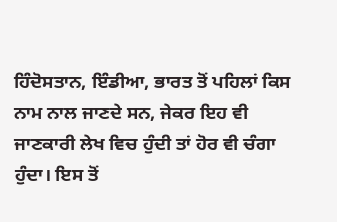ਹਿੰਦੋਸਤਾਨ, ਇੰਡੀਆ, ਭਾਰਤ ਤੋਂ ਪਹਿਲਾਂ ਕਿਸ ਨਾਮ ਨਾਲ ਜਾਣਦੇ ਸਨ, ਜੇਕਰ ਇਹ ਵੀ ਜਾਣਕਾਰੀ ਲੇਖ ਵਿਚ ਹੁੰਦੀ ਤਾਂ ਹੋਰ ਵੀ ਚੰਗਾ ਹੁੰਦਾ। ਇਸ ਤੋਂ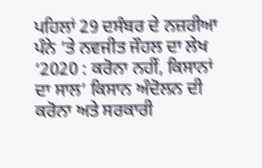ਪਹਿਲਾਂ 29 ਦਸੰਬਰ ਦੇ ਨਜ਼ਰੀਆ ਪੰਨੇ ’ਤੇ ਨਵਜੀਤ ਜੌਹਲ ਦਾ ਲੇਖ ‘2020 : ਕਰੋਨਾ ਨਹੀਂ, ਕਿਸਾਨਾਂ ਦਾ ਸਾਲ’ ਕਿਸਾਨ ਅੰਦੋਲਨ ਦੀ ਕਰੋਨਾ ਅਤੇ ਸਰਕਾਰੀ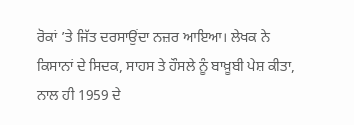ਰੋਕਾਂ ’ਤੇ ਜਿੱਤ ਦਰਸਾਉਂਦਾ ਨਜ਼ਰ ਆਇਆ। ਲੇਖਕ ਨੇ ਕਿਸਾਨਾਂ ਦੇ ਸਿਦਕ, ਸਾਹਸ ਤੇ ਹੌਸਲੇ ਨੂੰ ਬਾਖ਼ੂਬੀ ਪੇਸ਼ ਕੀਤਾ, ਨਾਲ ਹੀ 1959 ਦੇ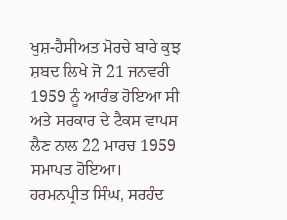ਖੁਸ਼-ਹੈਸੀਅਤ ਮੋਰਚੇ ਬਾਰੇ ਕੁਝ ਸ਼ਬਦ ਲਿਖੇ ਜੋ 21 ਜਨਵਰੀ 1959 ਨੂੰ ਆਰੰਭ ਹੋਇਆ ਸੀ ਅਤੇ ਸਰਕਾਰ ਦੇ ਟੈਕਸ ਵਾਪਸ ਲੈਣ ਨਾਲ 22 ਮਾਰਚ 1959 ਸਮਾਪਤ ਹੋਇਆ।
ਹਰਮਨਪ੍ਰੀਤ ਸਿੰਘ, ਸਰਹੰਦ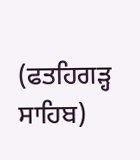(ਫਤਹਿਗੜ੍ਹ ਸਾਹਿਬ)